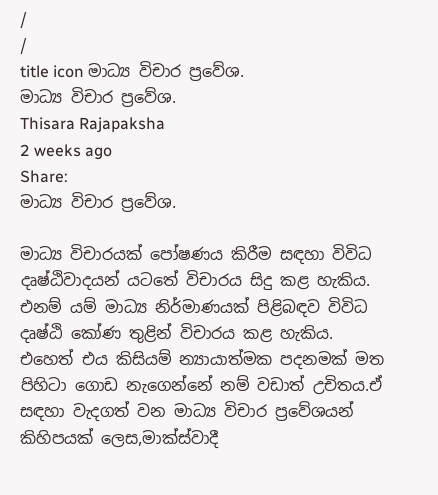/
/
title icon මාධ්‍ය විචාර ප්‍රවේශ.
මාධ්‍ය විචාර ප්‍රවේශ.
Thisara Rajapaksha
2 weeks ago
Share:
මාධ්‍ය විචාර ප්‍රවේශ.

මාධ්‍ය විචාරයක් පෝෂණය කිරීම සඳහා විවිධ දෘෂ්ඨිවාදයන් යටතේ විචාරය සිදු කළ හැකිය. එනම් යම් මාධ්‍ය නිර්මාණයක් පිළිබඳව විවිධ දෘෂ්ඨි කෝණ තුළින් විචාරය කළ හැකිය. එහෙත් එය කිසියම් න්‍යායාත්මක පදනමක් මත පිහිටා ගොඩ නැගෙන්නේ නම් වඩාත් උචිතය.ඒ සඳහා වැදගත් වන මාධ්‍ය විචාර ප්‍රවේශයන් කිහිපයක් ලෙස,මාක්ස්වාදී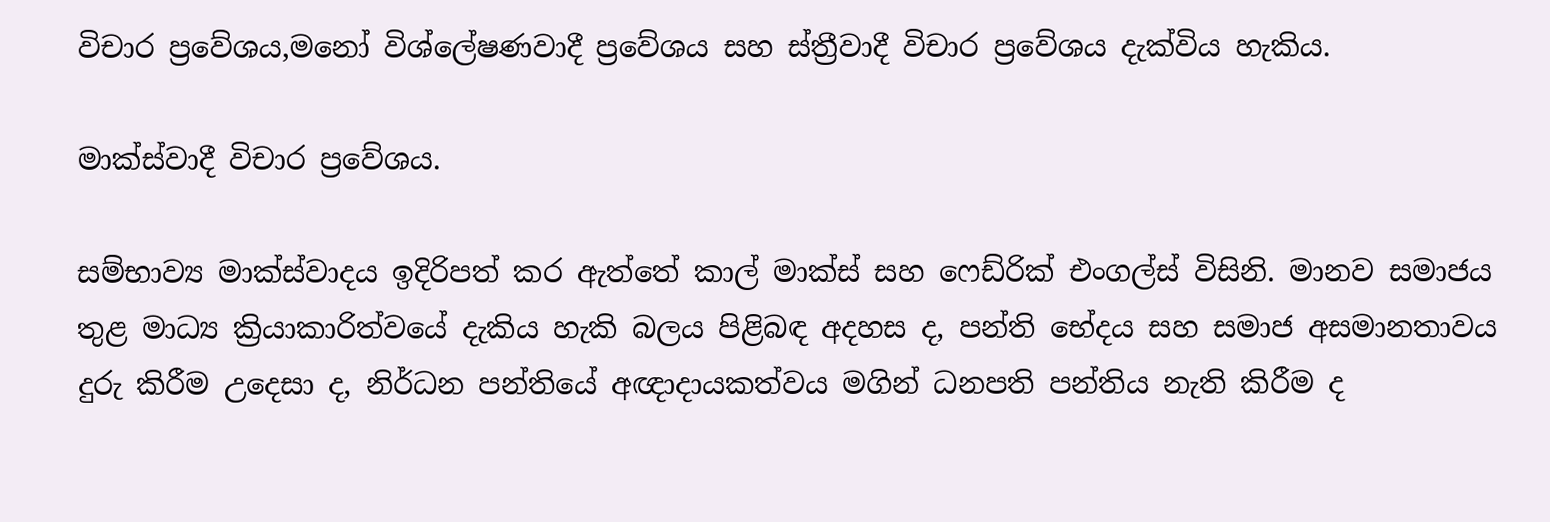විචාර ප්‍රවේශය,මනෝ විශ්ලේෂණවාදී ප්‍රවේශය සහ ස්ත්‍රීවාදී විචාර ප්‍රවේශය දැක්විය හැකිය.

මාක්ස්වාදී විචාර ප්‍රවේශය.

සම්භාව්‍ය මාක්ස්වාදය ඉදිරිපත් කර ඇත්තේ කාල් මාක්ස් සහ ෆෙඩ්රික් එංගල්ස් විසිනි. මානව සමාජය තුළ මාධ්‍ය ක්‍රියාකාරිත්වයේ දැකිය හැකි බලය පිළිබඳ අදහස ද, පන්ති භේදය සහ සමාජ අසමානතාවය දුරු කිරීම උදෙසා ද, නිර්ධන පන්තියේ අඥාදායකත්වය මගින් ධනපති පන්තිය නැති කිරීම ද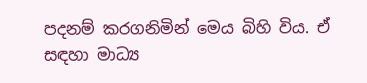පදනම් කරගනිමින් මෙය බිහි විය. ඒ සඳහා මාධ්‍ය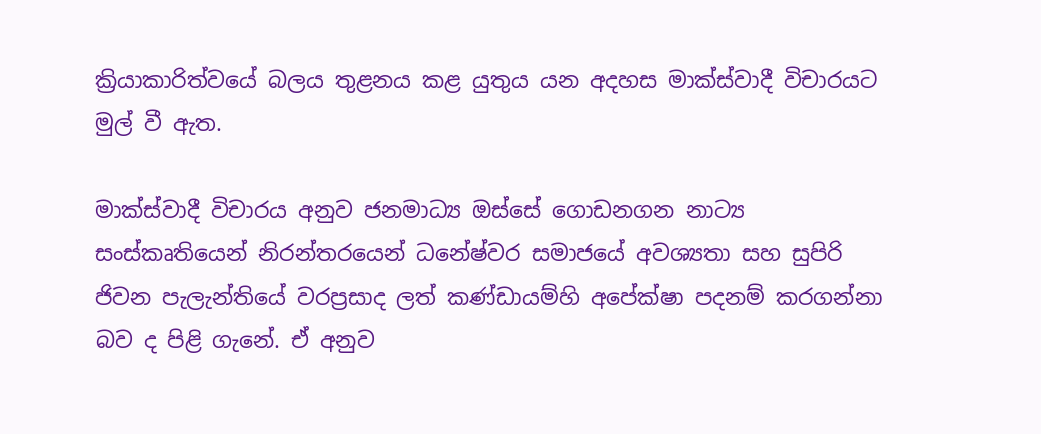ක්‍රියාකාරිත්වයේ බලය තුළනය කළ යුතුය යන අදහස මාක්ස්වාදී විචාරයට මුල් වී ඇත.

මාක්ස්වාදී විචාරය අනුව ජනමාධ්‍ය ඔස්සේ ගොඩනගන නාට්‍ය සංස්කෘතියෙන් නිරන්තරයෙන් ධනේෂ්වර සමාජයේ අවශ්‍යතා සහ සුපිරි ජිවන පැලැන්තියේ වරප්‍රසාද ලත් කණ්ඩායම්හි අපේක්ෂා පදනම් කරගන්නා බව ද පිළි ගැනේ. ඒ අනුව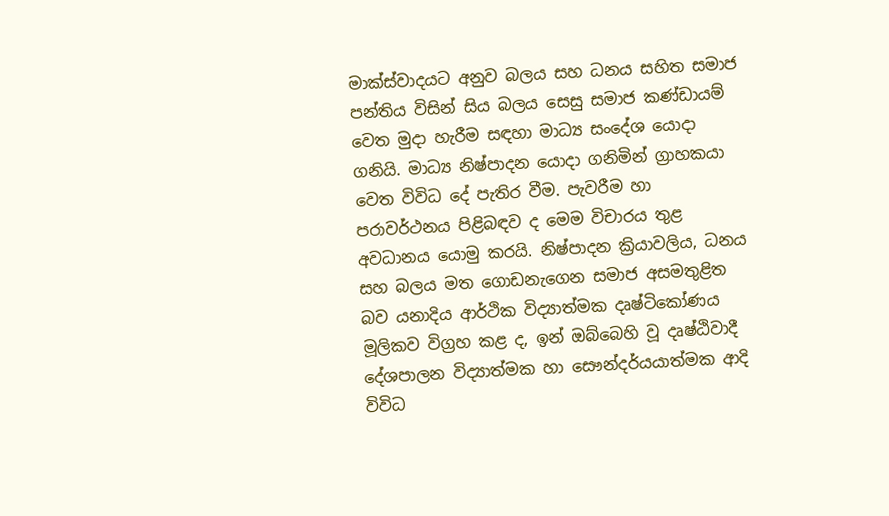මාක්ස්වාදයට අනුව බලය සහ ධනය සහිත සමාජ පන්තිය විසින් සිය බලය සෙසු සමාජ කණ්ඩායම් වෙත මුදා හැරීම සඳහා මාධ්‍ය සංදේශ යොදා ගනියි. මාධ්‍ය නිෂ්පාදන යොදා ගනිමින් ග්‍රාහකයා වෙත විවිධ දේ පැතිර වීම. පැවරීම හා පරාවර්ථනය පිළිබඳව ද මෙම විචාරය තුළ අවධානය යොමු කරයි. නිෂ්පාදන ක්‍රියාවලිය, ධනය සහ බලය මත ගොඩනැගෙන සමාජ අසමතුළිත බව යනාදිය ආර්ථික විද්‍යාත්මක දෘෂ්ටිකෝණය මූලිකව විග්‍රහ කළ ද, ඉන් ඔබ්බෙහි වූ දෘෂ්ඨිවාදී දේශපාලන විද්‍යාත්මක හා සෞන්දර්යයාත්මක ආදි විවිධ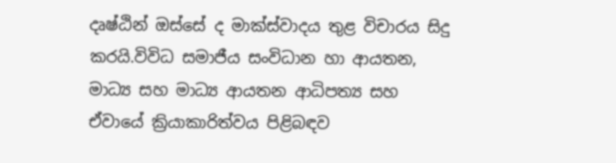දෘෂ්ඨින් ඔස්සේ ද මාක්ස්වාදය තුළ විචාරය සිදු කරයි.විවිධ සමාජීය සංවිධාන හා ආයතන, මාධ්‍ය සහ මාධ්‍ය ආයතන ආධිපත්‍ය සහ ඒවායේ ක්‍රියාකාරිත්වය පිළිබඳව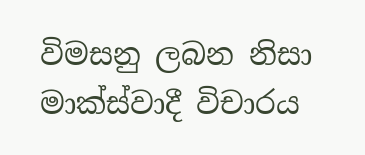විමසනු ලබන නිසා මාක්ස්වාදී විචාරය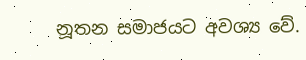නූතන සමාජයට අවශ්‍ය වේ.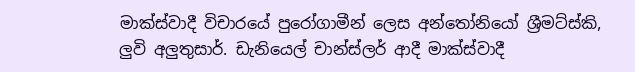මාක්ස්වාදී විචාරයේ පුරෝගාමීන් ලෙස අන්තෝනියෝ ශ්‍රීමට්ස්කි, ලුවි අලුතුසාර්. ඩැනියෙල් චාන්ස්ලර් ආදී මාක්ස්වාදී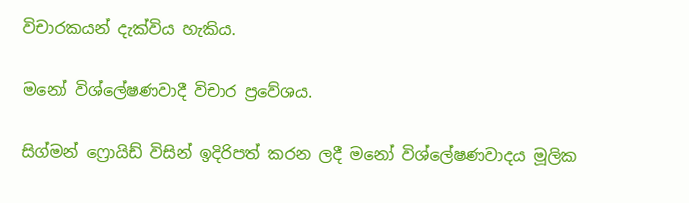විචාරකයන් දැක්විය හැකිය.

මනෝ විශ්ලේෂණවාදී විචාර ප්‍රවේශය.

සිග්මන් ෆ්‍රොයිඩ් විසින් ඉදිරිපත් කරන ලදී මනෝ විශ්ලේෂණවාදය මූලික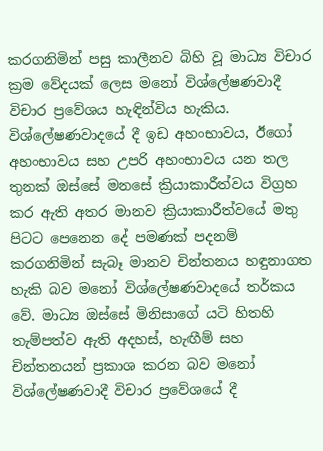කරගනිමින් පසු කාලීනව බිහි වූ මාධ්‍ය විචාර ක්‍රම වේදයක් ලෙස මනෝ විශ්ලේෂණවාදී විචාර ප්‍රවේශය හැඳින්විය හැකිය. විශ්ලේෂණවාදයේ දී ඉඩ අහංභාවය, ඊගෝ අහංභාවය සහ උපරි අහංභාවය යන තල තුනක් ඔස්සේ මනසේ ක්‍රියාකාරීත්වය විග්‍රහ කර ඇති අතර මානව ක්‍රියාකාරීත්වයේ මතු පිටට පෙනෙන දේ පමණක් පදනම් කරගනිමින් සැබෑ මානව චින්තනය හඳුනාගත හැකි බව මනෝ විශ්ලේෂණවාදයේ තර්කය වේ. මාධ්‍ය ඔස්සේ මිනිසාගේ යටි හිතහි තැම්පත්ව ඇති අදහස්, හැඟීම් සහ චින්තනයන් ප්‍රකාශ කරන බව මනෝ විශ්ලේෂණවාදී විචාර ප්‍රවේශයේ දී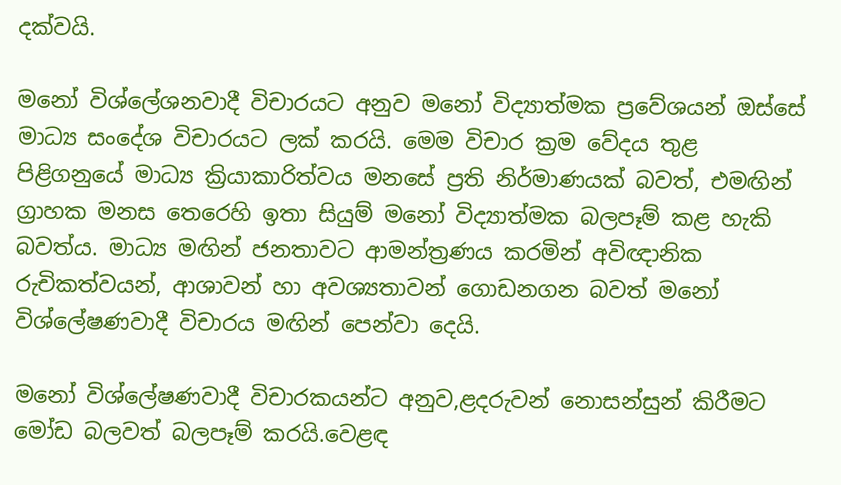දක්වයි.

මනෝ විශ්ලේශනවාදී විචාරයට අනුව මනෝ විද්‍යාත්මක ප්‍රවේශයන් ඔස්සේ මාධ්‍ය සංදේශ විචාරයට ලක් කරයි. මෙම විචාර ක්‍රම වේදය තුළ පිළිගනුයේ මාධ්‍ය ක්‍රියාකාරිත්වය මනසේ ප්‍රති නිර්මාණයක් බවත්, එමඟින් ග්‍රාහක මනස තෙරෙහි ඉතා සියුම් මනෝ විද්‍යාත්මක බලපෑම් කළ හැකි බවත්ය. මාධ්‍ය මඟින් ජනතාවට ආමන්ත්‍රණය කරමින් අවිඥානික රුචිකත්වයන්, ආශාවන් හා අවශ්‍යතාවන් ගොඩනගන බවත් මනෝ විශ්ලේෂණවාදී විචාරය මඟින් පෙන්වා දෙයි.

මනෝ විශ්ලේෂණවාදී විචාරකයන්ට අනුව,ළදරුවන් නොසන්සුන් කිරීමට මෝඩ බලවත් බලපෑම් කරයි.වෙළඳ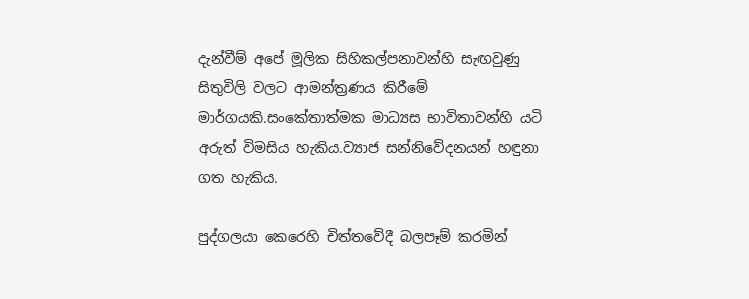දැන්වීම් අපේ මූලික සිහිකල්පනාවන්හි සැඟවුණු සිතුවිලි වලට ආමන්ත්‍රණය කිරීමේ මාර්ගයකි.සංකේතාත්මක මාධ්‍යස භාවිතාවන්හි යටි අරුත් විමසිය හැකිය.ව්‍යාජ සන්නිවේදනයන් හඳුනා ගත හැකිය.

පුද්ගලයා කෙරෙහි චිත්තවේදී බලපෑම් කරමින්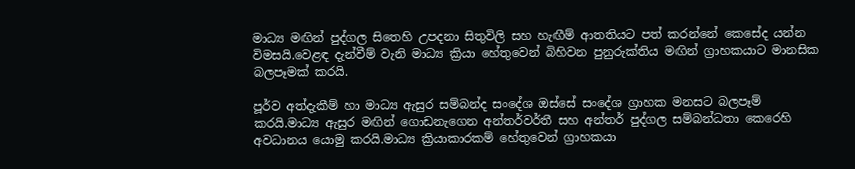මාධ්‍ය මඟින් පුද්ගල සිතෙහි උපදනා සිතුවිලි සහ හැඟීම් ආතතියට පත් කරන්නේ කෙසේද යන්න විමසයි.වෙළඳ දැන්වීම් වැනි මාධ්‍ය ක්‍රියා හේතුවෙන් බිහිවන පුනුරුක්තිය මඟින් ග්‍රාහකයාට මානසික බලපෑමක් කරයි.

පූර්ව අත්දැකීම් හා මාධ්‍ය ඇසුර සම්බන්ද සංදේශ ඔස්සේ සංදේශ ග්‍රාහක මනසට බලපෑම් කරයි.මාධ්‍ය ඇසුර මඟින් ගොඩනැගෙන අන්තර්වර්තී සහ අන්තර් පුද්ගල සම්බන්ධතා කෙරෙහි අවධානය යොමු කරයි.මාධ්‍ය ක්‍රියාකාරකම් හේතුවෙන් ග්‍රාහකයා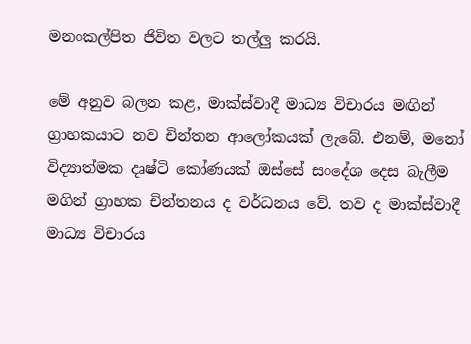මනංකල්පිත ජිවිත වලට තල්ලු කරයි.

මේ අනුව බලන කළ, මාක්ස්වාදී මාධ්‍ය විචාරය මඟින් ග්‍රාහකයාට නව චින්තන ආලෝකයක් ලැබේ. එනම්, මනෝ විද්‍යාත්මක දෘෂ්ටි කෝණයක් ඔස්සේ සංදේශ දෙස බැලීම මගින් ග්‍රාහක චින්තනය ද වර්ධනය වේ. තව ද මාක්ස්වාදී මාධ්‍ය විචාරය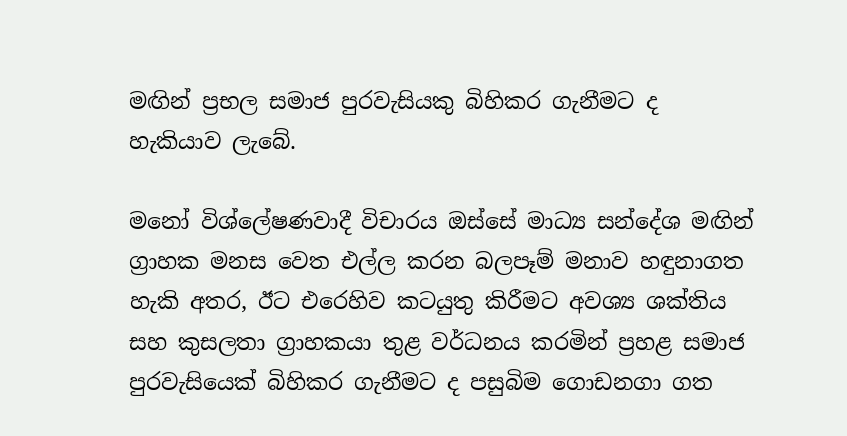මඟින් ප්‍රභල සමාජ පුරවැසියකු බිහිකර ගැනීමට ද හැකියාව ලැබේ.

මනෝ විශ්ලේෂණවාදී විචාරය ඔස්සේ මාධ්‍ය සන්දේශ මඟින් ග්‍රාහක මනස වෙත එල්ල කරන බලපෑම් මනාව හඳුනාගත හැකි අතර, ඊට එරෙහිව කටයුතු කිරීමට අවශ්‍ය ශක්තිය සහ කුසලතා ග්‍රාහකයා තුළ වර්ධනය කරමින් ප්‍රහළ සමාජ පුරවැසියෙක් බිහිකර ගැනීමට ද පසුබිම ගොඩනගා ගත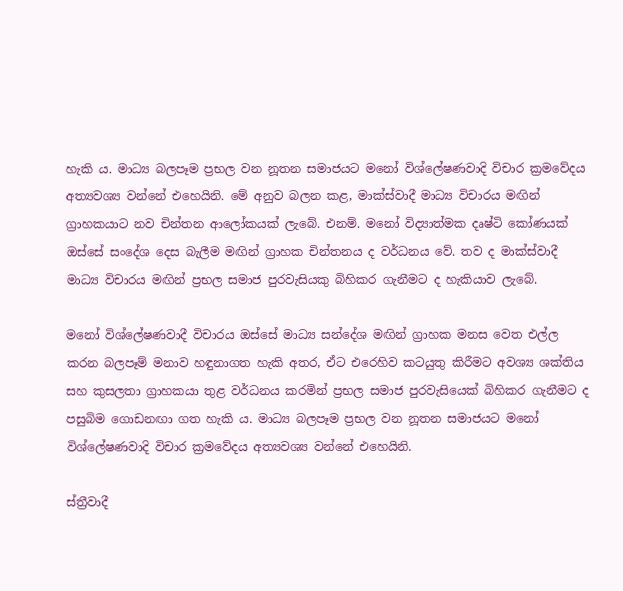හැකි ය. මාධ්‍ය බලපෑම ප්‍රභල වන නූතන සමාජයට මනෝ විශ්ලේෂණවාදි විචාර ක්‍රමවේදය අත්‍යවශ්‍ය වන්නේ එහෙයිනි. මේ අනුව බලන කළ, මාක්ස්වාදී මාධ්‍ය විචාරය මඟින් ග්‍රාහකයාට නව චින්තන ආලෝකයක් ලැබේ. එනම්. මනෝ විද්‍යාත්මක දෘෂ්ටි කෝණයක් ඔස්සේ සංදේශ දෙස බැලීම මඟින් ග්‍රාහක චින්තනය ද වර්ධනය වේ. තව ද මාක්ස්වාදී මාධ්‍ය විචාරය මඟින් ප්‍රභල සමාජ පුරවැසියකු බිහිකර ගැනීමට ද හැකියාව ලැබේ.

මනෝ විශ්ලේෂණවාදී විචාරය ඔස්සේ මාධ්‍ය සන්දේශ මඟින් ග්‍රාහක මනස වෙත එල්ල කරන බලපෑම් මනාව හඳුනාගත හැකි අතර, ඒට එරෙහිව කටයුතු කිරීමට අවශ්‍ය ශක්තිය සහ කුසලතා ග්‍රාහකයා තුළ වර්ධනය කරමින් ප්‍රභල සමාජ පුරවැසියෙක් බිහිකර ගැනීමට ද පසුබිම ගොඩනඟා ගත හැකි ය. මාධ්‍ය බලපෑම ප්‍රභල වන නූතන සමාජයට මනෝ විශ්ලේෂණවාදි විචාර ක්‍රමවේදය අත්‍යවශ්‍ය වන්නේ එහෙයිනි.

ස්ත්‍රීවාදී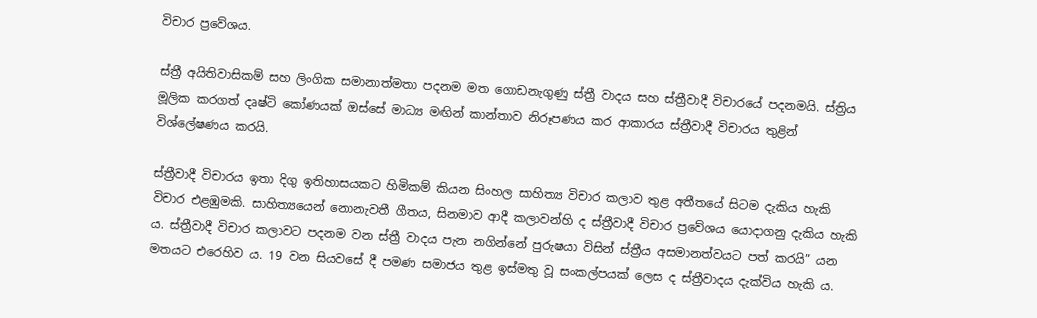විචාර ප්‍රවේශය.

ස්ත්‍රී අයිතිවාසිකම් සහ ලිංගික සමානාත්මතා පදනම මත ගොඩනැගුණු ස්ත්‍රී වාදය සහ ස්ත්‍රීවාදී විචාරයේ පදනමයි. ස්ත්‍රිය මූලික කරගත් දෘෂ්ටි කෝණයක් ඔස්සේ මාධ්‍ය මඟින් කාන්තාව නිරූපණය කර ආකාරය ස්ත්‍රීවාදී විචාරය තුළින් විශ්ලේෂණය කරයි.

ස්ත්‍රීවාදී විචාරය ඉතා දිගු ඉතිහාසයකට හිමිකම් කියන සිංහල සාහිත්‍ය විචාර කලාව තුළ අතීතයේ සිටම දැකිය හැකි විචාර එළඹුමකි. සාහිත්‍යයෙන් නොනැවතී ගීතය, සිනමාව ආදී කලාවන්හි ද ස්ත්‍රීවාදී විචාර ප්‍රවේශය යොදාගනු දැකිය හැකි ය. ස්ත්‍රීවාදී විචාර කලාවට පදනම වන ස්ත්‍රී වාදය පැන නගින්නේ පුරුෂයා විසින් ස්ත්‍රීය අසමානත්වයට පත් කරයි” යන මතයට එරෙහිව ය. 19 වන සියවසේ දී පමණ සමාජය තුළ ඉස්මතු වූ සංකල්පයක් ලෙස ද ස්ත්‍රීවාදය දැක්විය හැකි ය.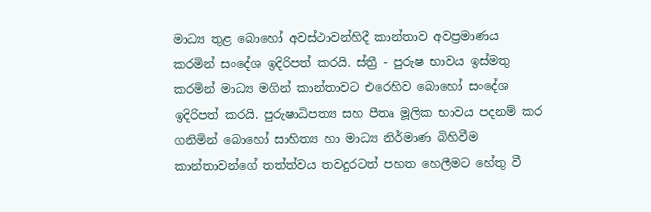මාධ්‍ය තුළ බොහෝ අවස්ථාවන්හිදී කාන්තාව අවප්‍රමාණය කරමින් සංදේශ ඉදිරිපත් කරයි. ස්ත්‍රී - පුරුෂ භාවය ඉස්මතු කරමින් මාධ්‍ය මගින් කාන්තාවට එරෙහිව බොහෝ සංදේශ ඉදිරිපත් කරයි. පුරුෂාධිපත්‍ය සහ පීතෘ මූලික භාවය පදනම් කර ගනිමින් බොහෝ සාහිත්‍ය හා මාධ්‍ය නිර්මාණ බිහිවීම කාන්තාවන්ගේ තත්ත්වය තවදුරටත් පහත හෙලීමට හේතු වී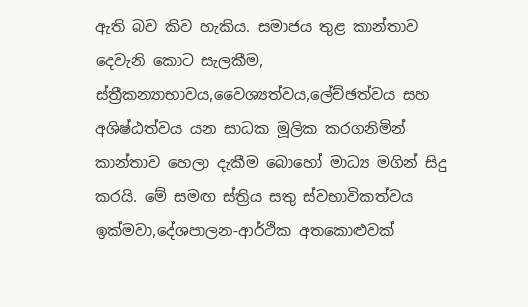ඇති බව කිව හැකිය. සමාජය තුළ කාන්තාව දෙවැනි කොට සැලකීම, ස්ත්‍රීකන්‍යාභාවය,වෛශ්‍යත්වය,ලේච්ඡත්වය සහ අශිෂ්ඨත්වය යන සාධක මූලික කරගනිමින් කාන්තාව හෙලා දැකීම බොහෝ මාධ්‍ය මගින් සිදු කරයි. මේ සමඟ ස්ත්‍රිය සතු ස්වභාවිකත්වය ඉක්මවා,දේශපාලන-ආර්ථික අතකොළුවක්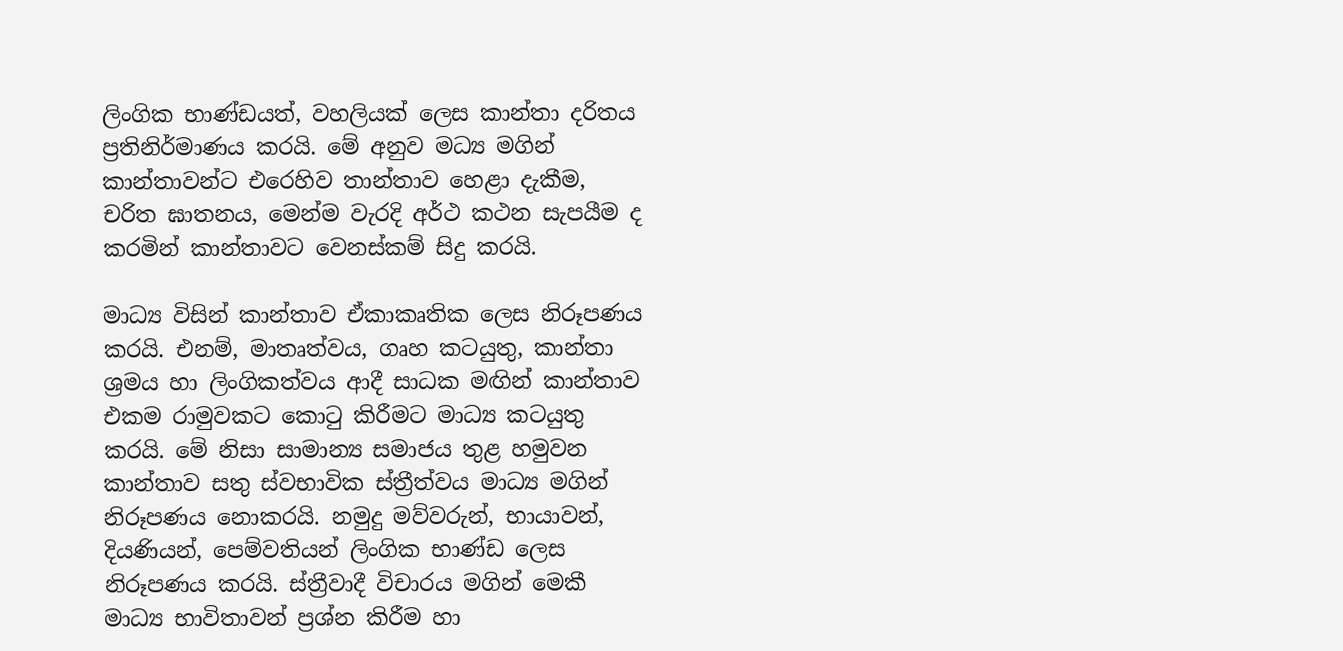ලිංගික භාණ්ඩයත්, වහලියක් ලෙස කාන්තා දරිතය ප්‍රතිනිර්මාණය කරයි. මේ අනුව මධ්‍ය මගින් කාන්තාවන්ට එරෙහිව තාන්තාව හෙළා දැකීම, චරිත ඝාතනය, මෙන්ම වැරදි අර්ථ කථන සැපයීම ද කරමින් කාන්තාවට වෙනස්කම් සිදු කරයි.

මාධ්‍ය විසින් කාන්තාව ඒකාකෘතික ලෙස නිරූපණය කරයි. එනම්, මාතෘත්වය, ගෘහ කටයුතු, කාන්තා ශ්‍රමය හා ලිංගිකත්වය ආදී සාධක මඟින් කාන්තාව එකම රාමුවකට කොටු කිරීමට මාධ්‍ය කටයුතු කරයි. මේ නිසා සාමාන්‍ය සමාජය තුළ හමුවන කාන්තාව සතු ස්වභාවික ස්ත්‍රීත්වය මාධ්‍ය මගින් නිරූපණය නොකරයි. නමුදු මව්වරුන්, භායාවන්, දියණියන්, පෙම්වතියන් ලිංගික භාණ්ඩ ලෙස නිරූපණය කරයි. ස්ත්‍රීවාදී විචාරය මගින් මෙකී මාධ්‍ය භාවිතාවන් ප්‍රශ්න කිරීම හා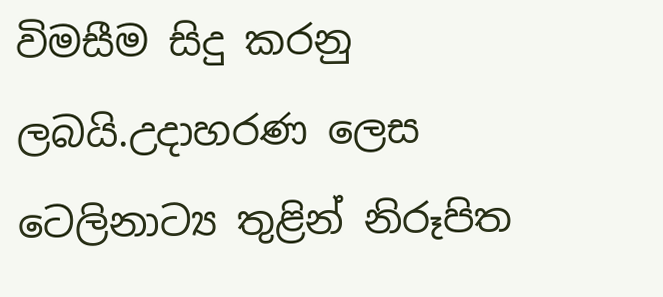විමසීම සිදු කරනු ලබයි.උදාහරණ ලෙස ටෙලිනාට්‍ය තුළින් නිරූපිත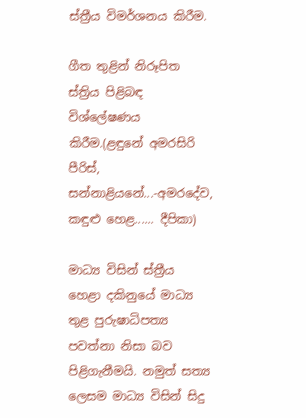ස්ත්‍රීය විමර්ශනය කිරීම.

ගීත තුළින් නිරූපිත ස්ත්‍රිය පිළිබඳ විශ්ලේෂණය කිරීම.(ළඳුනේ අමරසිරි පීරිස්, සන්නාළියනේ...-අමරදේව, කඳුළු හෙළ...... දීපිකා)

මාධ්‍ය විසින් ස්ත්‍රීය හෙළා දකිනුයේ මාධ්‍ය තුළ පුරුෂාධිපත්‍ය පවත්නා නිසා බව පිළිගැනීමයි. නමුත් සත්‍ය ලෙසම මාධ්‍ය විසින් සිදු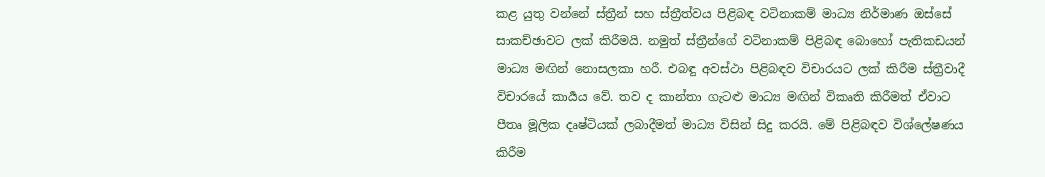කළ යුතු වන්නේ ස්ත්‍රීන් සහ ස්ත්‍රීත්වය පිළිබඳ වටිනාකම් මාධ්‍ය නිර්මාණ ඔස්සේ සාකච්ඡාවට ලක් කිරීමයි. නමුත් ස්ත්‍රීන්ගේ වටිනාකම් පිළිබඳ බොහෝ පැතිකඩයන් මාධ්‍ය මඟින් නොසලකා හරී. එබඳු අවස්ථා පිළිබඳව විචාරයට ලක් කිරීම ස්ත්‍රීවාදී විචාරයේ කාර්‍යය වේ. තව ද කාන්තා ගැටළු මාධ්‍ය මඟින් විකෘති කිරීමත් ඒවාට පීතෘ මූලික දෘෂ්ටියක් ලබාදීමත් මාධ්‍ය විසින් සිදු කරයි. මේ පිළිබඳව විශ්ලේෂණය කිරීම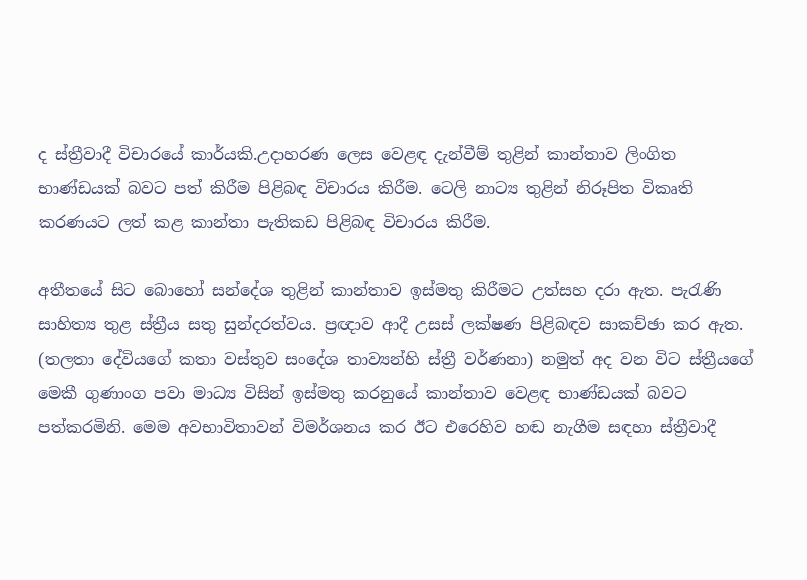ද ස්ත්‍රීවාදී විචාරයේ කාර්යකි.උදාහරණ ලෙස වෙළඳ දැන්වීම් තුළින් කාන්තාව ලිංගිත භාණ්ඩයක් බවට පත් කිරීම පිළිබඳ විචාරය කිරීම. ටෙලි නාට්‍ය තුළින් නිරූපිත විකෘති කරණයට ලත් කළ කාන්තා පැතිකඩ පිළිබඳ විචාරය කිරීම.

අතීතයේ සිට බොහෝ සන්දේශ තුළින් කාන්තාව ඉස්මතු කිරීමට උත්සහ දරා ඇත. පැරැණි සාහිත්‍ය තුළ ස්ත්‍රීය සතු සුන්දරත්වය. ප්‍රඥාව ආදී උසස් ලක්ෂණ පිළිබඳව සාකච්ඡා කර ඇත. (තලතා දේවියගේ කතා වස්තුව සංදේශ තාව්‍යන්හි ස්ත්‍රී වර්ණනා) නමුත් අද වන විට ස්ත්‍රීයගේ මෙකී ගුණාංග පවා මාධ්‍ය විසින් ඉස්මතු කරනුයේ කාන්තාව වෙළඳ භාණ්ඩයක් බවට පත්කරමිනි. මෙම අවභාවිතාවන් විමර්ශනය කර ඊට එරෙහිව හඬ නැගීම සඳහා ස්ත්‍රීවාදී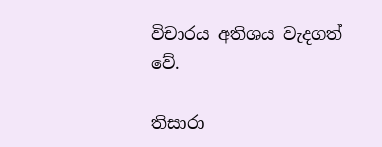විචාරය අතිශය වැදගත් වේ.

තිසාරා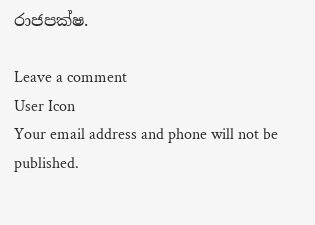රාජපක්ෂ.

Leave a comment
User Icon
Your email address and phone will not be published.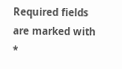Required fields are marked with *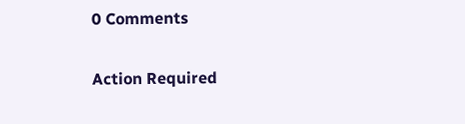0 Comments

Action Required